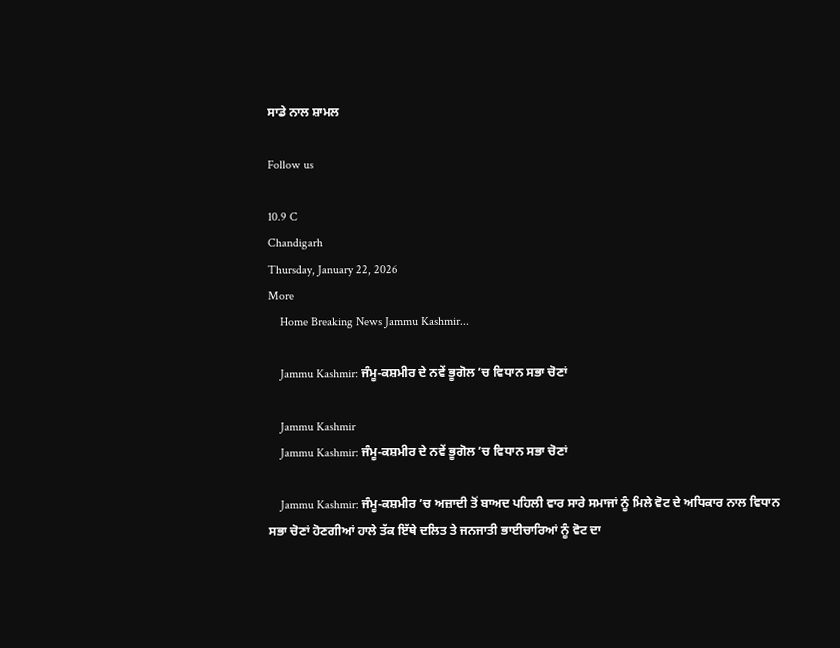ਸਾਡੇ ਨਾਲ ਸ਼ਾਮਲ

Follow us

10.9 C
Chandigarh
Thursday, January 22, 2026
More
    Home Breaking News Jammu Kashmir...

    Jammu Kashmir: ਜੰਮੂ-ਕਸ਼ਮੀਰ ਦੇ ਨਵੇਂ ਭੂਗੋਲ ’ਚ ਵਿਧਾਨ ਸਭਾ ਚੋਣਾਂ

    Jammu Kashmir
    Jammu Kashmir: ਜੰਮੂ-ਕਸ਼ਮੀਰ ਦੇ ਨਵੇਂ ਭੂਗੋਲ ’ਚ ਵਿਧਾਨ ਸਭਾ ਚੋਣਾਂ

    Jammu Kashmir: ਜੰਮੂ-ਕਸ਼ਮੀਰ ’ਚ ਅਜ਼ਾਦੀ ਤੋਂ ਬਾਅਦ ਪਹਿਲੀ ਵਾਰ ਸਾਰੇ ਸਮਾਜਾਂ ਨੂੰ ਮਿਲੇ ਵੋਟ ਦੇ ਅਧਿਕਾਰ ਨਾਲ ਵਿਧਾਨ ਸਭਾ ਚੋਣਾਂ ਹੋਣਗੀਆਂ ਹਾਲੇ ਤੱਕ ਇੱਥੇ ਦਲਿਤ ਤੇ ਜਨਜਾਤੀ ਭਾਈਚਾਰਿਆਂ ਨੂੰ ਵੋਟ ਦਾ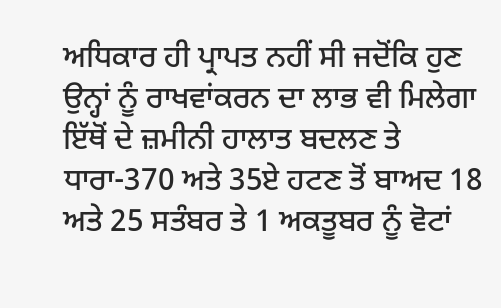ਅਧਿਕਾਰ ਹੀ ਪ੍ਰਾਪਤ ਨਹੀਂ ਸੀ ਜਦੋਂਕਿ ਹੁਣ ਉਨ੍ਹਾਂ ਨੂੰ ਰਾਖਵਾਂਕਰਨ ਦਾ ਲਾਭ ਵੀ ਮਿਲੇਗਾ ਇੱਥੋਂ ਦੇ ਜ਼ਮੀਨੀ ਹਾਲਾਤ ਬਦਲਣ ਤੇ ਧਾਰਾ-370 ਅਤੇ 35ਏ ਹਟਣ ਤੋਂ ਬਾਅਦ 18 ਅਤੇ 25 ਸਤੰਬਰ ਤੇ 1 ਅਕਤੂਬਰ ਨੂੰ ਵੋਟਾਂ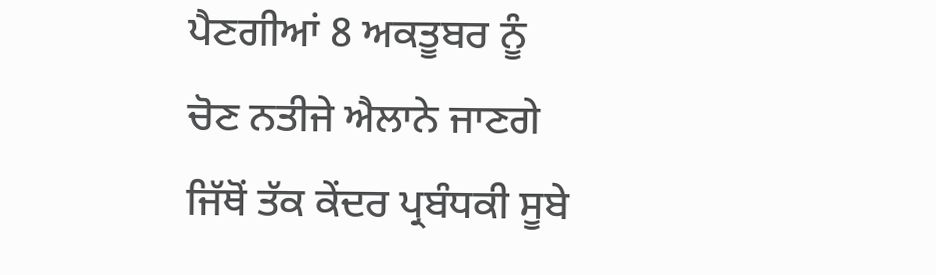ਪੈਣਗੀਆਂ 8 ਅਕਤੂਬਰ ਨੂੰ ਚੋਣ ਨਤੀਜੇ ਐਲਾਨੇ ਜਾਣਗੇ ਜਿੱਥੋਂ ਤੱਕ ਕੇਂਦਰ ਪ੍ਰਬੰਧਕੀ ਸੂਬੇ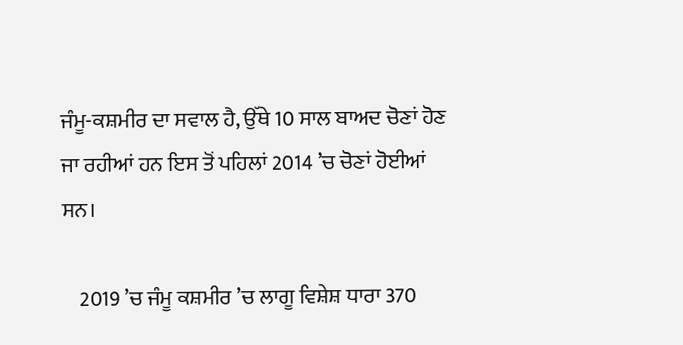ਜੰਮੂ-ਕਸ਼ਮੀਰ ਦਾ ਸਵਾਲ ਹੈ, ਉੱਥੇ 10 ਸਾਲ ਬਾਅਦ ਚੋਣਾਂ ਹੋਣ ਜਾ ਰਹੀਆਂ ਹਨ ਇਸ ਤੋਂ ਪਹਿਲਾਂ 2014 ’ਚ ਚੋਣਾਂ ਹੋਈਆਂ ਸਨ।

    2019 ’ਚ ਜੰਮੂ ਕਸ਼ਮੀਰ ’ਚ ਲਾਗੂ ਵਿਸ਼ੇਸ਼ ਧਾਰਾ 370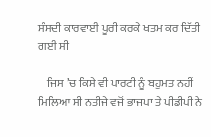ਸੰਸਦੀ ਕਾਰਵਾਈ ਪੂਰੀ ਕਰਕੇ ਖਤਮ ਕਰ ਦਿੱਤੀ ਗਈ ਸੀ

    ਜਿਸ ’ਚ ਕਿਸੇ ਵੀ ਪਾਰਟੀ ਨੂੰ ਬਹੁਮਤ ਨਹੀਂ ਮਿਲਿਆ ਸੀ ਨਤੀਜੇ ਵਜੋਂ ਭਾਜਪਾ ਤੇ ਪੀਡੀਪੀ ਨੇ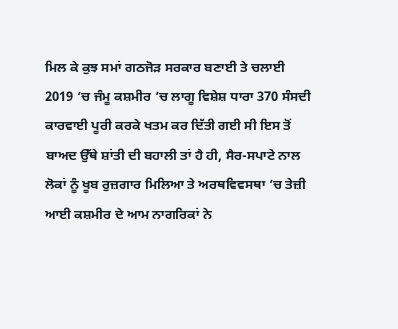ਮਿਲ ਕੇ ਕੁਝ ਸਮਾਂ ਗਠਜੋੜ ਸਰਕਾਰ ਬਣਾਈ ਤੇ ਚਲਾਈ 2019 ’ਚ ਜੰਮੂ ਕਸ਼ਮੀਰ ’ਚ ਲਾਗੂ ਵਿਸ਼ੇਸ਼ ਧਾਰਾ 370 ਸੰਸਦੀ ਕਾਰਵਾਈ ਪੂਰੀ ਕਰਕੇ ਖਤਮ ਕਰ ਦਿੱਤੀ ਗਈ ਸੀ ਇਸ ਤੋਂ ਬਾਅਦ ਉੱਥੇ ਸ਼ਾਂਤੀ ਦੀ ਬਹਾਲੀ ਤਾਂ ਹੈ ਹੀ, ਸੈਰ-ਸਪਾਟੇ ਨਾਲ ਲੋਕਾਂ ਨੂੰ ਖੂਬ ਰੁਜ਼ਗਾਰ ਮਿਲਿਆ ਤੇ ਅਰਥਵਿਵਸਥਾ ’ਚ ਤੇਜ਼ੀ ਆਈ ਕਸ਼ਮੀਰ ਦੇ ਆਮ ਨਾਗਰਿਕਾਂ ਨੇ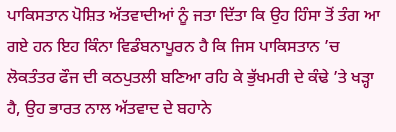ਪਾਕਿਸਤਾਨ ਪੋਸ਼ਿਤ ਅੱਤਵਾਦੀਆਂ ਨੂੰ ਜਤਾ ਦਿੱਤਾ ਕਿ ਉਹ ਹਿੰਸਾ ਤੋਂ ਤੰਗ ਆ ਗਏ ਹਨ ਇਹ ਕਿੰਨਾ ਵਿਡੰਬਨਾਪੂਰਨ ਹੈ ਕਿ ਜਿਸ ਪਾਕਿਸਤਾਨ ’ਚ ਲੋਕਤੰਤਰ ਫੌਜ ਦੀ ਕਠਪੁਤਲੀ ਬਣਿਆ ਰਹਿ ਕੇ ਭੁੱਖਮਰੀ ਦੇ ਕੰਢੇ ’ਤੇ ਖੜ੍ਹਾ ਹੈ, ਉਹ ਭਾਰਤ ਨਾਲ ਅੱਤਵਾਦ ਦੇ ਬਹਾਨੇ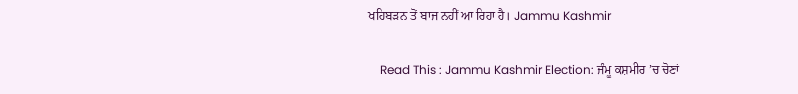ਖਹਿਬੜਨ ਤੋਂ ਬਾਜ ਨਹੀਂ ਆ ਰਿਹਾ ਹੈ। Jammu Kashmir

    Read This : Jammu Kashmir Election: ਜੰਮੂ ਕਸ਼ਮੀਰ ’ਚ ਚੋਣਾਂ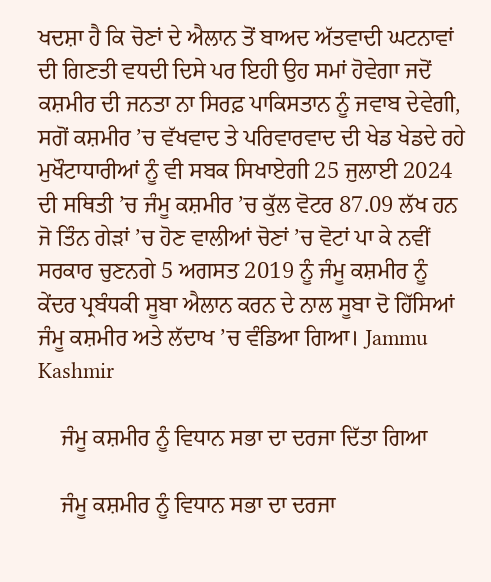ਖਦਸ਼ਾ ਹੈ ਕਿ ਚੋਣਾਂ ਦੇ ਐਲਾਨ ਤੋਂ ਬਾਅਦ ਅੱਤਵਾਦੀ ਘਟਨਾਵਾਂ ਦੀ ਗਿਣਤੀ ਵਧਦੀ ਦਿਸੇ ਪਰ ਇਹੀ ਉਹ ਸਮਾਂ ਹੋਵੇਗਾ ਜਦੋਂ ਕਸ਼ਮੀਰ ਦੀ ਜਨਤਾ ਨਾ ਸਿਰਫ਼ ਪਾਕਿਸਤਾਨ ਨੂੰ ਜਵਾਬ ਦੇਵੇਗੀ, ਸਗੋਂ ਕਸ਼ਮੀਰ ’ਚ ਵੱਖਵਾਦ ਤੇ ਪਰਿਵਾਰਵਾਦ ਦੀ ਖੇਡ ਖੇਡਦੇ ਰਹੇ ਮੁਖੌਟਾਧਾਰੀਆਂ ਨੂੰ ਵੀ ਸਬਕ ਸਿਖਾਏਗੀ 25 ਜੁਲਾਈ 2024 ਦੀ ਸਥਿਤੀ ’ਚ ਜੰਮੂ ਕਸ਼ਮੀਰ ’ਚ ਕੁੱਲ ਵੋਟਰ 87.09 ਲੱਖ ਹਨ ਜੋ ਤਿੰਨ ਗੇੜਾਂ ’ਚ ਹੋਣ ਵਾਲੀਆਂ ਚੋਣਾਂ ’ਚ ਵੋਟਾਂ ਪਾ ਕੇ ਨਵੀਂ ਸਰਕਾਰ ਚੁਣਨਗੇ 5 ਅਗਸਤ 2019 ਨੂੰ ਜੰਮੂ ਕਸ਼ਮੀਰ ਨੂੰ ਕੇਂਦਰ ਪ੍ਰਬੰਧਕੀ ਸੂਬਾ ਐਲਾਨ ਕਰਨ ਦੇ ਨਾਲ ਸੂਬਾ ਦੋ ਹਿੱਸਿਆਂ ਜੰਮੂ ਕਸ਼ਮੀਰ ਅਤੇ ਲੱਦਾਖ ’ਚ ਵੰਡਿਆ ਗਿਆ। Jammu Kashmir

    ਜੰਮੂ ਕਸ਼ਮੀਰ ਨੂੰ ਵਿਧਾਨ ਸਭਾ ਦਾ ਦਰਜਾ ਦਿੱਤਾ ਗਿਆ

    ਜੰਮੂ ਕਸ਼ਮੀਰ ਨੂੰ ਵਿਧਾਨ ਸਭਾ ਦਾ ਦਰਜਾ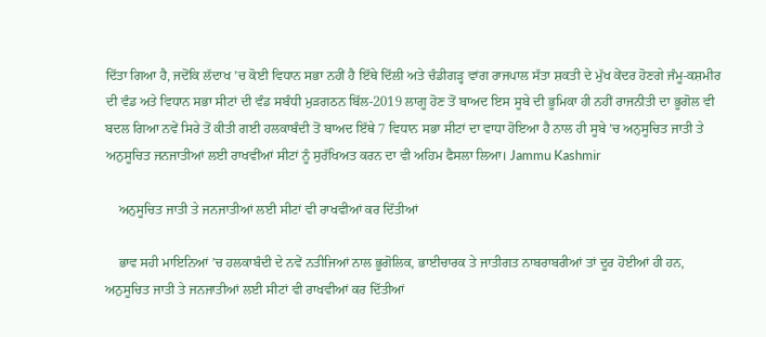ਦਿੱਤਾ ਗਿਆ ਹੈ, ਜਦੋਂਕਿ ਲੱਦਾਖ ’ਚ ਕੋਈ ਵਿਧਾਨ ਸਭਾ ਨਹੀਂ ਹੈ ਇੱਥੇ ਦਿੱਲੀ ਅਤੇ ਚੰਡੀਗੜ੍ਹ ਵਾਂਗ ਰਾਜਪਾਲ ਸੱਤਾ ਸ਼ਕਤੀ ਦੇ ਮੁੱਖ ਕੇਂਦਰ ਹੋਣਗੇ ਜੰਮੂ-ਕਸ਼ਮੀਰ ਦੀ ਵੰਡ ਅਤੇ ਵਿਧਾਨ ਸਭਾ ਸੀਟਾਂ ਦੀ ਵੰਡ ਸਬੰਧੀ ਮੁੜਗਠਨ ਬਿੱਲ-2019 ਲਾਗੂ ਹੋਣ ਤੋਂ ਬਾਅਦ ਇਸ ਸੂਬੇ ਦੀ ਭੂਮਿਕਾ ਹੀ ਨਹੀਂ ਰਾਜਨੀਤੀ ਦਾ ਭੂਗੋਲ ਵੀ ਬਦਲ ਗਿਆ ਨਵੇਂ ਸਿਰੇ ਤੋਂ ਕੀਤੀ ਗਈ ਹਲਕਾਬੰਦੀ ਤੋਂ ਬਾਅਦ ਇੱਥੇ 7 ਵਿਧਾਨ ਸਭਾ ਸੀਟਾਂ ਦਾ ਵਾਧਾ ਹੋਇਆ ਹੈ ਨਾਲ ਹੀ ਸੂਬੇ ’ਚ ਅਨੁਸੂਚਿਤ ਜਾਤੀ ਤੇ ਅਨੁਸੂਚਿਤ ਜਨਜਾਤੀਆਂ ਲਈ ਰਾਖਵੀਂਆਂ ਸੀਟਾਂ ਨੂੰ ਸੁਰੱਖਿਅਤ ਕਰਨ ਦਾ ਵੀ ਅਹਿਮ ਫੈਸਲਾ ਲਿਆ। Jammu Kashmir

    ਅਨੁਸੂਚਿਤ ਜਾਤੀ ਤੇ ਜਨਜਾਤੀਆਂ ਲਈ ਸੀਟਾਂ ਵੀ ਰਾਖਵੀਆਂ ਕਰ ਦਿੱਤੀਆਂ

    ਭਾਵ ਸਹੀ ਮਾਇਨਿਆਂ ’ਚ ਹਲਕਾਬੰਦੀ ਦੇ ਨਵੇਂ ਨਤੀਜਿਆਂ ਨਾਲ ਭੂਗੋਲਿਕ, ਭਾਈਚਾਰਕ ਤੇ ਜਾਤੀਗਤ ਨਾਬਰਾਬਰੀਆਂ ਤਾਂ ਦੂਰ ਹੋਈਆਂ ਹੀ ਹਨ, ਅਨੁਸੂਚਿਤ ਜਾਤੀ ਤੇ ਜਨਜਾਤੀਆਂ ਲਈ ਸੀਟਾਂ ਵੀ ਰਾਖਵੀਆਂ ਕਰ ਦਿੱਤੀਆਂ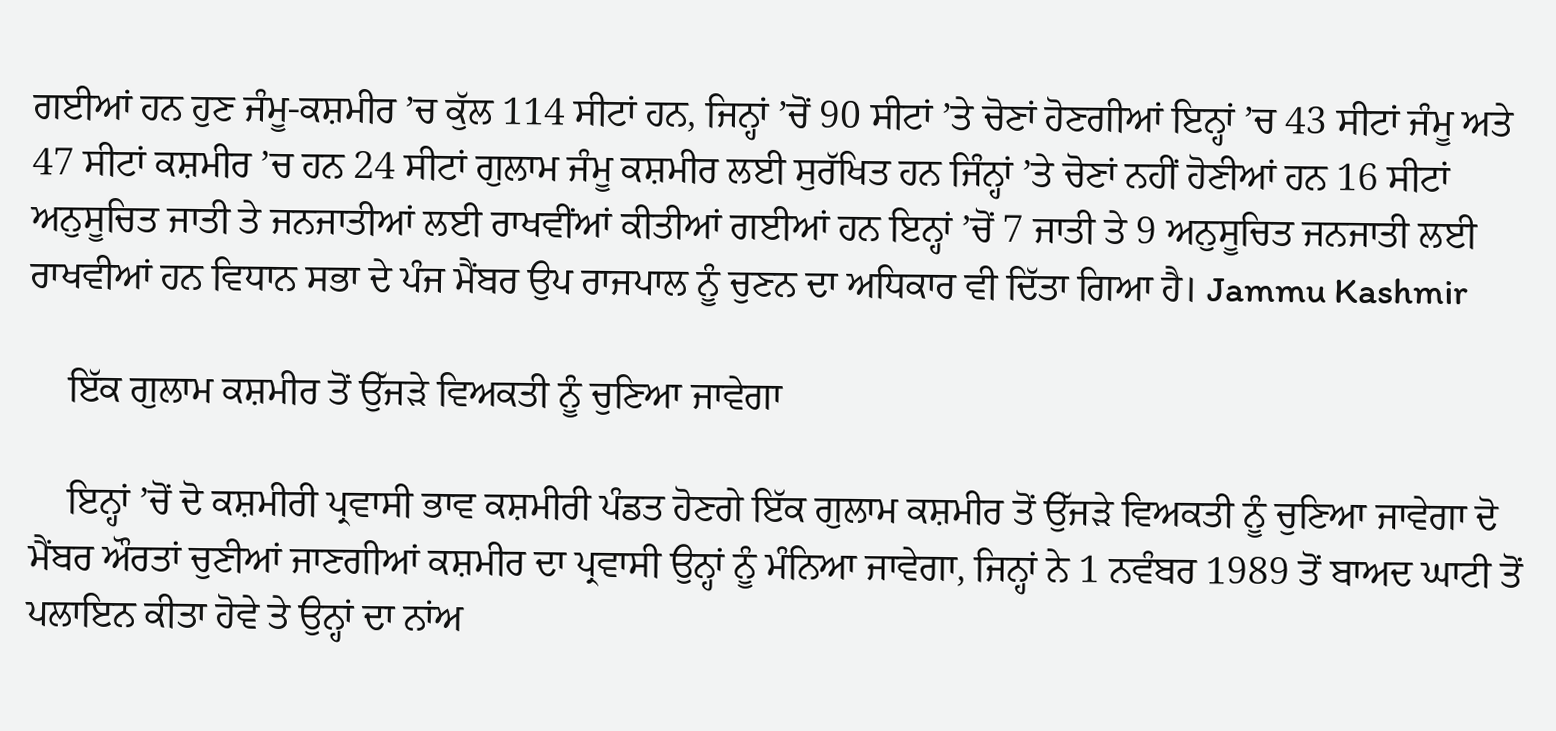ਗਈਆਂ ਹਨ ਹੁਣ ਜੰਮੂ-ਕਸ਼ਮੀਰ ’ਚ ਕੁੱਲ 114 ਸੀਟਾਂ ਹਨ, ਜਿਨ੍ਹਾਂ ’ਚੋਂ 90 ਸੀਟਾਂ ’ਤੇ ਚੋਣਾਂ ਹੋਣਗੀਆਂ ਇਨ੍ਹਾਂ ’ਚ 43 ਸੀਟਾਂ ਜੰਮੂ ਅਤੇ 47 ਸੀਟਾਂ ਕਸ਼ਮੀਰ ’ਚ ਹਨ 24 ਸੀਟਾਂ ਗੁਲਾਮ ਜੰਮੂ ਕਸ਼ਮੀਰ ਲਈ ਸੁਰੱਖਿਤ ਹਨ ਜਿੰਨ੍ਹਾਂ ’ਤੇ ਚੋਣਾਂ ਨਹੀਂ ਹੋਣੀਆਂ ਹਨ 16 ਸੀਟਾਂ ਅਨੁਸੂਚਿਤ ਜਾਤੀ ਤੇ ਜਨਜਾਤੀਆਂ ਲਈ ਰਾਖਵੀਂਆਂ ਕੀਤੀਆਂ ਗਈਆਂ ਹਨ ਇਨ੍ਹਾਂ ’ਚੋਂ 7 ਜਾਤੀ ਤੇ 9 ਅਨੁਸੂਚਿਤ ਜਨਜਾਤੀ ਲਈ ਰਾਖਵੀਆਂ ਹਨ ਵਿਧਾਨ ਸਭਾ ਦੇ ਪੰਜ ਮੈਂਬਰ ਉਪ ਰਾਜਪਾਲ ਨੂੰ ਚੁਣਨ ਦਾ ਅਧਿਕਾਰ ਵੀ ਦਿੱਤਾ ਗਿਆ ਹੈ। Jammu Kashmir

    ਇੱਕ ਗੁਲਾਮ ਕਸ਼ਮੀਰ ਤੋਂ ਉੱਜੜੇ ਵਿਅਕਤੀ ਨੂੰ ਚੁਣਿਆ ਜਾਵੇਗਾ

    ਇਨ੍ਹਾਂ ’ਚੋਂ ਦੋ ਕਸ਼ਮੀਰੀ ਪ੍ਰਵਾਸੀ ਭਾਵ ਕਸ਼ਮੀਰੀ ਪੰਡਤ ਹੋਣਗੇ ਇੱਕ ਗੁਲਾਮ ਕਸ਼ਮੀਰ ਤੋਂ ਉੱਜੜੇ ਵਿਅਕਤੀ ਨੂੰ ਚੁਣਿਆ ਜਾਵੇਗਾ ਦੋ ਮੈਂਬਰ ਔਰਤਾਂ ਚੁਣੀਆਂ ਜਾਣਗੀਆਂ ਕਸ਼ਮੀਰ ਦਾ ਪ੍ਰਵਾਸੀ ਉਨ੍ਹਾਂ ਨੂੰ ਮੰਨਿਆ ਜਾਵੇਗਾ, ਜਿਨ੍ਹਾਂ ਨੇ 1 ਨਵੰਬਰ 1989 ਤੋਂ ਬਾਅਦ ਘਾਟੀ ਤੋਂ ਪਲਾਇਨ ਕੀਤਾ ਹੋਵੇ ਤੇ ਉਨ੍ਹਾਂ ਦਾ ਨਾਂਅ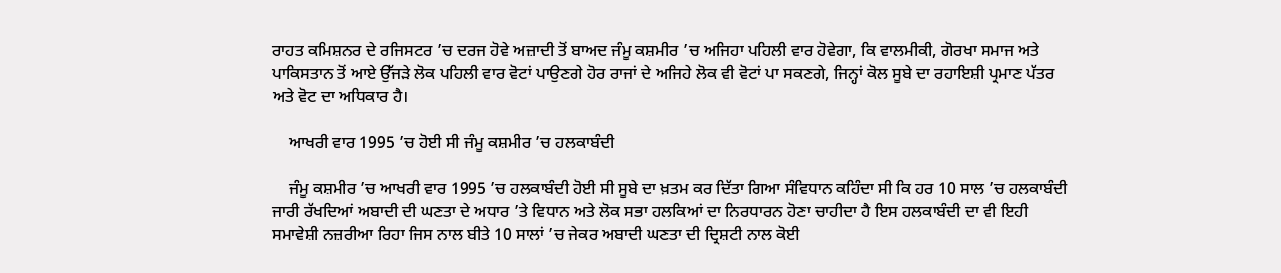ਰਾਹਤ ਕਮਿਸ਼ਨਰ ਦੇ ਰਜਿਸਟਰ ’ਚ ਦਰਜ ਹੋਵੇ ਅਜ਼ਾਦੀ ਤੋਂ ਬਾਅਦ ਜੰਮੂ ਕਸ਼ਮੀਰ ’ਚ ਅਜਿਹਾ ਪਹਿਲੀ ਵਾਰ ਹੋਵੇਗਾ, ਕਿ ਵਾਲਮੀਕੀ, ਗੋਰਖਾ ਸਮਾਜ ਅਤੇ ਪਾਕਿਸਤਾਨ ਤੋਂ ਆਏ ਉੱਜੜੇ ਲੋਕ ਪਹਿਲੀ ਵਾਰ ਵੋਟਾਂ ਪਾਉਣਗੇ ਹੋਰ ਰਾਜਾਂ ਦੇ ਅਜਿਹੇ ਲੋਕ ਵੀ ਵੋਟਾਂ ਪਾ ਸਕਣਗੇ, ਜਿਨ੍ਹਾਂ ਕੋਲ ਸੂਬੇ ਦਾ ਰਹਾਇਸ਼ੀ ਪ੍ਰਮਾਣ ਪੱਤਰ ਅਤੇ ਵੋਟ ਦਾ ਅਧਿਕਾਰ ਹੈ।

    ਆਖਰੀ ਵਾਰ 1995 ’ਚ ਹੋਈ ਸੀ ਜੰਮੂ ਕਸ਼ਮੀਰ ’ਚ ਹਲਕਾਬੰਦੀ

    ਜੰਮੂ ਕਸ਼ਮੀਰ ’ਚ ਆਖਰੀ ਵਾਰ 1995 ’ਚ ਹਲਕਾਬੰਦੀ ਹੋਈ ਸੀ ਸੂਬੇ ਦਾ ਖ਼ਤਮ ਕਰ ਦਿੱਤਾ ਗਿਆ ਸੰਵਿਧਾਨ ਕਹਿੰਦਾ ਸੀ ਕਿ ਹਰ 10 ਸਾਲ ’ਚ ਹਲਕਾਬੰਦੀ ਜਾਰੀ ਰੱਖਦਿਆਂ ਅਬਾਦੀ ਦੀ ਘਣਤਾ ਦੇ ਅਧਾਰ ’ਤੇ ਵਿਧਾਨ ਅਤੇ ਲੋਕ ਸਭਾ ਹਲਕਿਆਂ ਦਾ ਨਿਰਧਾਰਨ ਹੋਣਾ ਚਾਹੀਦਾ ਹੈ ਇਸ ਹਲਕਾਬੰਦੀ ਦਾ ਵੀ ਇਹੀ ਸਮਾਵੇਸ਼ੀ ਨਜ਼ਰੀਆ ਰਿਹਾ ਜਿਸ ਨਾਲ ਬੀਤੇ 10 ਸਾਲਾਂ ’ਚ ਜੇਕਰ ਅਬਾਦੀ ਘਣਤਾ ਦੀ ਦ੍ਰਿਸ਼ਟੀ ਨਾਲ ਕੋਈ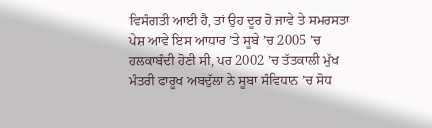ਵਿਸੰਗਤੀ ਆਈ ਹੈ, ਤਾਂ ਉਹ ਦੂਰ ਹੋ ਜਾਵੇ ਤੇ ਸਮਰਸਤਾ ਪੇਸ਼ ਆਵੇ ਇਸ ਆਧਾਰ ’ਤੇ ਸੂਬੇ ’ਚ 2005 ’ਚ ਹਲਕਾਬੰਦੀ ਹੋਣੀ ਸੀ, ਪਰ 2002 ’ਚ ਤੱਤਕਾਲੀ ਮੁੱਖ ਮੰਤਰੀ ਫਾਰੂਖ ਅਬਦੁੱਲਾ ਨੇ ਸੂਬਾ ਸੰਵਿਧਾਨ ’ਚ ਸੋਧ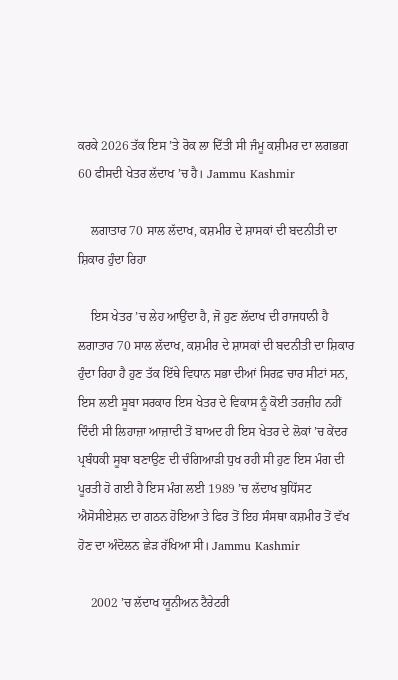ਕਰਕੇ 2026 ਤੱਕ ਇਸ ’ਤੇ ਰੋਕ ਲਾ ਦਿੱਤੀ ਸੀ ਜੰਮੂ ਕਸ਼ੀਮਰ ਦਾ ਲਗਭਗ 60 ਫੀਸਦੀ ਖੇਤਰ ਲੱਦਾਖ ’ਚ ਹੈ। Jammu Kashmir

    ਲਗਾਤਾਰ 70 ਸਾਲ ਲੱਦਾਖ, ਕਸ਼ਮੀਰ ਦੇ ਸ਼ਾਸਕਾਂ ਦੀ ਬਦਨੀਤੀ ਦਾ ਸ਼ਿਕਾਰ ਹੁੰਦਾ ਰਿਹਾ

    ਇਸ ਖੇਤਰ ’ਚ ਲੇਹ ਆਉਂਦਾ ਹੈ, ਜੋ ਹੁਣ ਲੱਦਾਖ ਦੀ ਰਾਜਧਾਨੀ ਹੈ ਲਗਾਤਾਰ 70 ਸਾਲ ਲੱਦਾਖ, ਕਸ਼ਮੀਰ ਦੇ ਸ਼ਾਸਕਾਂ ਦੀ ਬਦਨੀਤੀ ਦਾ ਸ਼ਿਕਾਰ ਹੁੰਦਾ ਰਿਹਾ ਹੈ ਹੁਣ ਤੱਕ ਇੱਥੇ ਵਿਧਾਨ ਸਭਾ ਦੀਆਂ ਸਿਰਫ਼ ਚਾਰ ਸੀਟਾਂ ਸਨ, ਇਸ ਲਈ ਸੂਬਾ ਸਰਕਾਰ ਇਸ ਖੇਤਰ ਦੇ ਵਿਕਾਸ ਨੂੰ ਕੋਈ ਤਰਜ਼ੀਹ ਨਹੀਂ ਦਿੰਦੀ ਸੀ ਲਿਹਾਜ਼ਾ ਆਜ਼ਾਦੀ ਤੋਂ ਬਾਅਦ ਹੀ ਇਸ ਖੇਤਰ ਦੇ ਲੋਕਾਂ ’ਚ ਕੇਂਦਰ ਪ੍ਰਬੰਧਕੀ ਸੂਬਾ ਬਣਾਉਣ ਦੀ ਚੰਗਿਆੜੀ ਧੁਖ ਰਹੀ ਸੀ ਹੁਣ ਇਸ ਮੰਗ ਦੀ ਪੂਰਤੀ ਹੋ ਗਈ ਹੈ ਇਸ ਮੰਗ ਲਈ 1989 ’ਚ ਲੱਦਾਖ ਬੁਧਿੱਸਟ ਐਸੋਸੀਏਸ਼ਨ ਦਾ ਗਠਨ ਹੋਇਆ ਤੇ ਫਿਰ ਤੋਂ ਇਹ ਸੰਸਥਾ ਕਸ਼ਮੀਰ ਤੋਂ ਵੱਖ ਹੋਣ ਦਾ ਅੰਦੋਲਨ ਛੇੜ ਰੱਖਿਆ ਸੀ। Jammu Kashmir

    2002 ’ਚ ਲੱਦਾਖ ਯੂਨੀਅਨ ਟੈਰੇਟਰੀ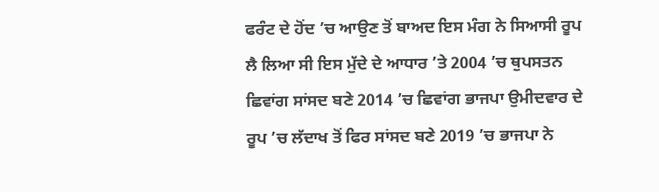ਫਰੰਟ ਦੇ ਹੋਂਦ ’ਚ ਆਉਣ ਤੋਂ ਬਾਅਦ ਇਸ ਮੰਗ ਨੇ ਸਿਆਸੀ ਰੂਪ ਲੈ ਲਿਆ ਸੀ ਇਸ ਮੁੱਦੇ ਦੇ ਆਧਾਰ ’ਤੇ 2004 ’ਚ ਥੁਪਸਤਨ ਛਿਵਾਂਗ ਸਾਂਸਦ ਬਣੇ 2014 ’ਚ ਛਿਵਾਂਗ ਭਾਜਪਾ ਉਮੀਦਵਾਰ ਦੇ ਰੂਪ ’ਚ ਲੱਦਾਖ ਤੋਂ ਫਿਰ ਸਾਂਸਦ ਬਣੇ 2019 ’ਚ ਭਾਜਪਾ ਨੇ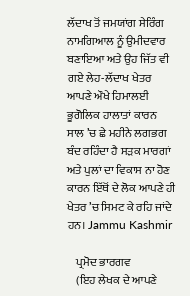ਲੱਦਾਖ ਤੋਂ ਜਮਯਾਂਗ ਸੇਰਿੰਗ ਨਾਮਗਿਆਲ ਨੂੰ ਉਮੀਦਵਾਰ ਬਣਾਇਆ ਅਤੇ ਉਹ ਜਿੱਤ ਵੀ ਗਏ ਲੇਹ-ਲੱਦਾਖ ਖੇਤਰ ਆਪਣੇ ਔਖੇ ਹਿਮਾਲਈ ਭੂਗੋਲਿਕ ਹਾਲਾਤਾਂ ਕਾਰਨ ਸਾਲ ’ਚ ਛੇ ਮਹੀਨੇ ਲਗਭਗ ਬੰਦ ਰਹਿੰਦਾ ਹੈ ਸੜਕ ਮਾਰਗਾਂ ਅਤੇ ਪੁਲਾਂ ਦਾ ਵਿਕਾਸ ਨਾ ਹੋਣ ਕਾਰਨ ਇੱਥੋਂ ਦੇ ਲੋਕ ਆਪਣੇ ਹੀ ਖੇਤਰ ’ਚ ਸਿਮਟ ਕੇ ਰਹਿ ਜਾਂਦੇ ਹਨ। Jammu Kashmir

    ਪ੍ਰਮੋਦ ਭਾਰਗਵ
    (ਇਹ ਲੇਖਕ ਦੇ ਆਪਣੇ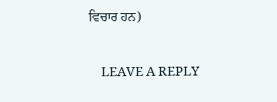ਵਿਚਾਰ ਹਨ)

    LEAVE A REPLY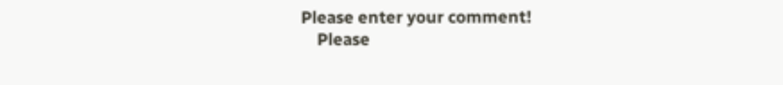Please enter your comment!
    Please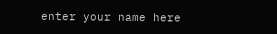enter your name here